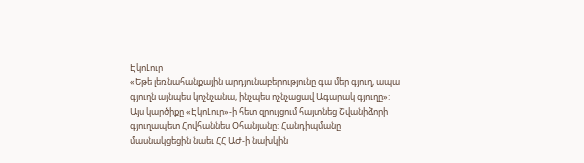ԷկոԼուր
«Եթե լեռնահանքային արդյունաբերությունը գա մեր գյուղ, ապա գյուղն այնպես կոչնչանա, ինչպես ոչնչացավ Ագարակ գյուղը»: Այս կարծիքը «ԷկոԼուր»-ի հետ զրույցում հայտնեց Շվանիձորի գյուղապետ Հովհաննես Օհանյանը: Հանդիպմանը մասնակցեցին նաեւ ՀՀ ԱԺ-ի նախկին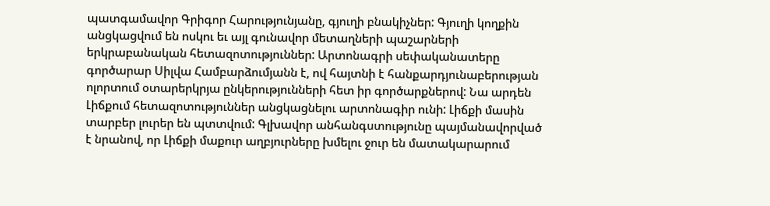պատգամավոր Գրիգոր Հարությունյանը, գյուղի բնակիչներ: Գյուղի կողքին անցկացվում են ոսկու եւ այլ գունավոր մետաղների պաշարների երկրաբանական հետազոտություններ: Արտոնագրի սեփականատերը գործարար Սիլվա Համբարձումյանն է, ով հայտնի է հանքարդյունաբերության ոլորտում օտարերկրյա ընկերությունների հետ իր գործարքներով: Նա արդեն Լիճքում հետազոտություններ անցկացնելու արտոնագիր ունի: Լիճքի մասին տարբեր լուրեր են պտտվում: Գլխավոր անհանգստությունը պայմանավորված է նրանով, որ Լիճքի մաքուր աղբյուրները խմելու ջուր են մատակարարում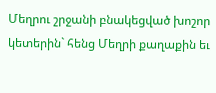Մեղրու շրջանի բնակեցված խոշոր կետերին` հենց Մեղրի քաղաքին եւ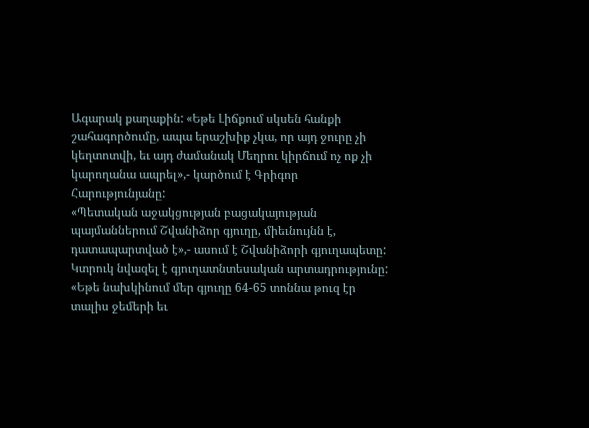Ագարակ քաղաքին: «Եթե Լիճքում սկսեն հանքի շահագործումը, ապա երաշխիք չկա, որ այդ ջուրը չի կեղտոտվի, եւ այդ ժամանակ Մեղրու կիրճում ոչ ոք չի կարողանա ապրել»,- կարծում է Գրիգոր Հարությունյանը:
«Պետական աջակցության բացակայության պայմաններում Շվանիձոր գյուղը, միեւնույնն է, դատապարտված է»,- ասում է Շվանիձորի գյուղապետը: Կտրուկ նվազել է գյուղատնտեսական արտադրությունը: «Եթե նախկինում մեր գյուղը 64-65 տոննա թուզ էր տալիս ջեմերի եւ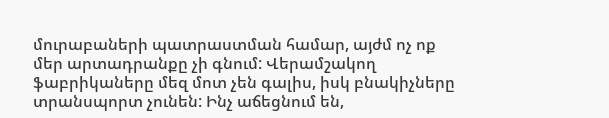մուրաբաների պատրաստման համար, այժմ ոչ ոք մեր արտադրանքը չի գնում: Վերամշակող ֆաբրիկաները մեզ մոտ չեն գալիս, իսկ բնակիչները տրանսպորտ չունեն: Ինչ աճեցնում են,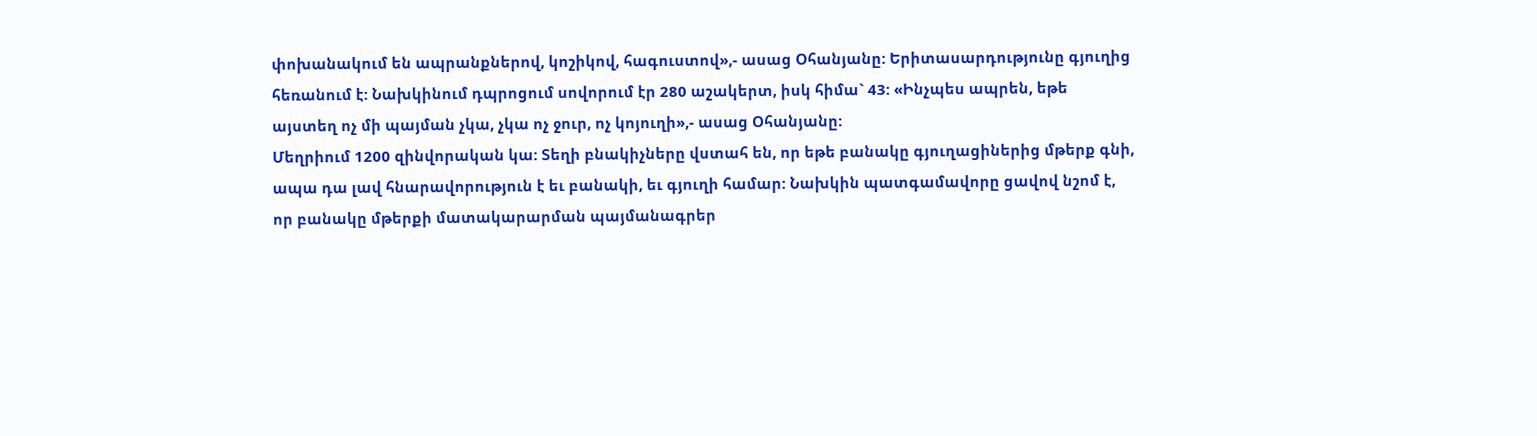փոխանակում են ապրանքներով, կոշիկով, հագուստով»,- ասաց Օհանյանը: Երիտասարդությունը գյուղից հեռանում է: Նախկինում դպրոցում սովորում էր 280 աշակերտ, իսկ հիմա` 43: «Ինչպես ապրեն, եթե այստեղ ոչ մի պայման չկա, չկա ոչ ջուր, ոչ կոյուղի»,- ասաց Օհանյանը:
Մեղրիում 1200 զինվորական կա: Տեղի բնակիչները վստահ են, որ եթե բանակը գյուղացիներից մթերք գնի, ապա դա լավ հնարավորություն է եւ բանակի, եւ գյուղի համար: Նախկին պատգամավորը ցավով նշոմ է, որ բանակը մթերքի մատակարարման պայմանագրեր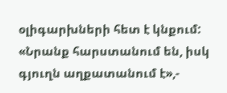օլիգարխների հետ է կնքում: «Նրանք հարստանում են, իսկ գյուղն աղքատանում է»,-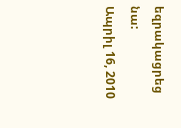եզրակացրեց նա:
Ապրիլ 16, 2010